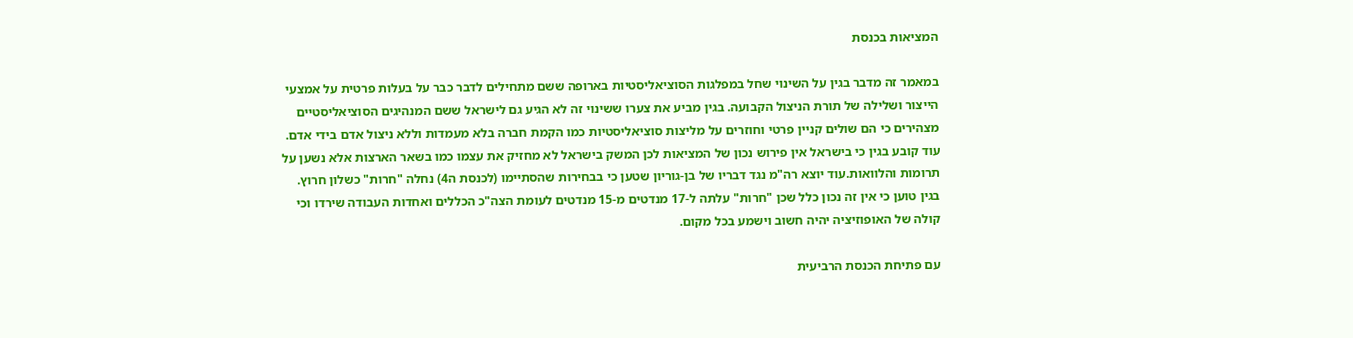המציאות בכנסת

במאמר זה מדבר בגין על השינוי שחל במפלגות הסוציאליסטיות בארופה ששם מתחילים לדבר כבר על בעלות פרטית על אמצעי הייצור ושלילה של תורת הניצול הקבועה. בגין מביע את צערו ששינוי זה לא הגיע גם לישראל ששם המנהיגים הסוציאליסטיים מצהירים כי הם שולים קניין פרטי וחוזרים על מליצות סוציאליסטיות כמו הקמת חברה בלא מעמדות וללא ניצול אדם בידי אדם. עוד קובע בגין כי בישראל אין פירוש נכון של המציאות לכן המשק בישראל לא מחזיק את עצמו כמו בשאר הארצות אלא נשען על תרומות והלוואות.עוד יוצא רה"מ נגד דבריו של בן-גוריון שטען כי בבחירות שהסתיימו (לכנסת ה4) נחלה "חרות" כשלון חרוץ. בגין טוען כי אין זה נכון כלל שכן "חרות" עלתה ל-17 מנדטים מ-15 מנדטים לעומת הצה"כ הכללים ואחדות העבודה שירדו וכי קולה של האופוזיציה יהיה חשוב וישמע בכל מקום.

עם פתיחת הכנסת הרביעית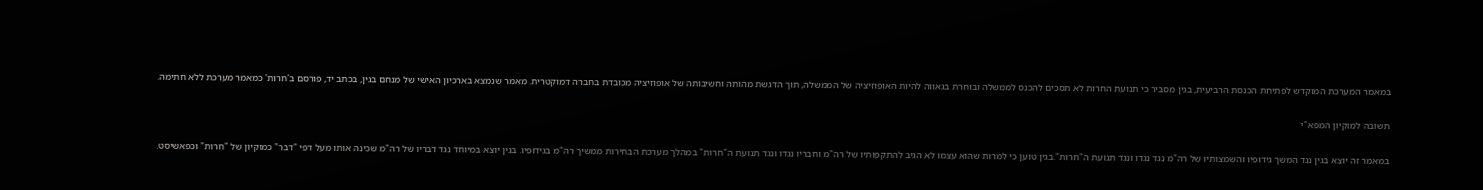במאמר המערכת המוקדש לפתיחת הכנסת הרביעית, בגין מסביר כי תנועת החרות לא תסכים להכנס לממשלה ובוחרת בגאווה להיות האופוזיציה של הממשלה, תוך הדגשת מהותה וחשיבותה של אופוזיציה מכובדת בחברה דמוקטרית. מאמר שנמצא בארכיון האישי של מנחם בגין, בכתב יד, פורסם ב'חרות' כמאמר מערכת ללא חתימה.

תשובה למוקיון המפא"י

במאמר זה יוצא בגין נגד המשך גידופיו והשמצותיו של רה"מ נגד נגדו ונגד תנועת ה"חרות".בגין טוען כי למרות שהוא עצמו לא הגיב להתקפותיו של רה"מ וחבריו נגדו ונגד תנועת ה"חרות" במהלך מערכת הבחירות ממשיך רה"מ בגידופיו. בגין יוצא במיוחד נגד דבריו של רה"מ שכינה אותו מעל דפי "דבר" כמוקיון של "חרות" וכפאשיסט.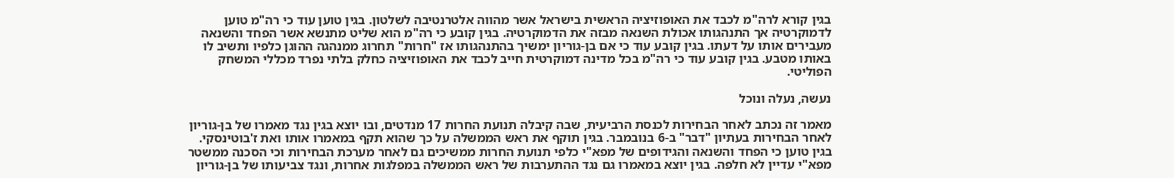בגין קורא לרה"מ לכבד את האופוזיציה הראשית בישראל אשר מהווה אלטרנטיבה לשלטון. בגין טוען עוד כי רה"מ טוען לדמוקרטיה אך התנהגותו אכולת השנאה מבזה את הדמוקרטיה. בגין קובע כי רה"מ הוא שליט מתנשא אשר הפחד והשנאה מעבירים אותו על דעתו. בגין קובע עוד כי אם בן-גוריון ימשיך בהתנהגותו אז "חרות" תחרוג ממנהגה ההוגן כלפיו ותשיב לו באותו מטבע. בגין קובע עוד כי רה"מ בכל מדינה דמוקרטית חייב לכבד את האופוזיציה כחלק בלתי נפרד מכללי המשחק הפוליטי.

נעשה, נעלה ונוכל

מאמר זה נכתב לאחר הבחירות לכנסת הרביעית, שבה קיבלה תנועת החרות 17 מנדטים, ובו יוצא בגין נגד מאמרו של בן-גוריון לאחר הבחירות בעתיון "דבר" ב-6 בנובמבר. בגין תוקף את ראש הממשלה על כך שהוא תקף במאמרו אותו ואת ז'בוטינסקי. בגין טוען כי הפחד והשנאה והגידופים של מפא"י כלפי תנועת החרות ממשיכים גם לאחר מערכת הבחירות וכי הסכנה ממשטר מפא"י עדיין לא חלפה. בגין יוצא במאמרו גם נגד ההתערבות של ראש הממשלה במפלגות אחרות, ונגד צביעותו של בן-גוריון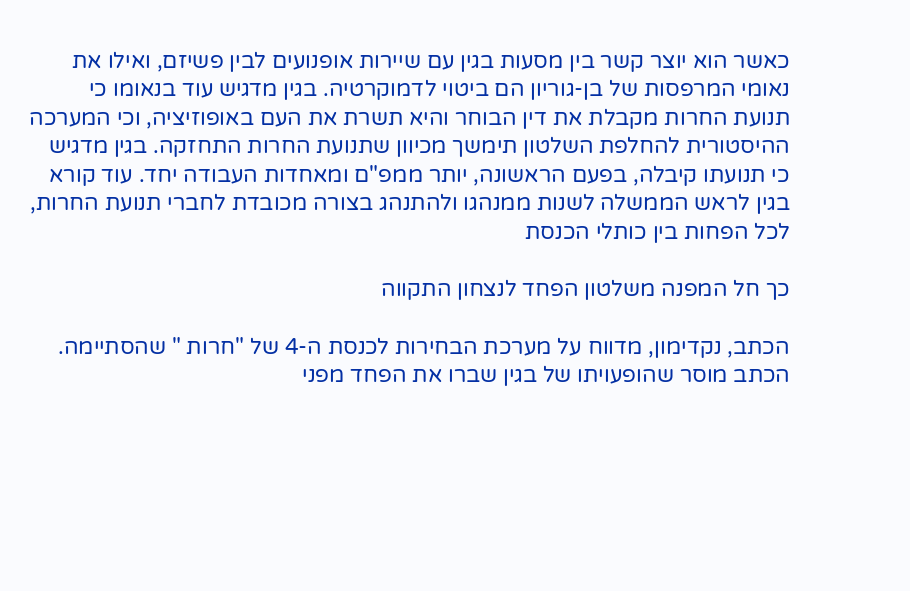כאשר הוא יוצר קשר בין מסעות בגין עם שיירות אופנועים לבין פשיזם, ואילו את נאומי המרפסות של בן-גוריון הם ביטוי לדמוקרטיה. בגין מדגיש עוד בנאומו כי תנועת החרות מקבלת את דין הבוחר והיא תשרת את העם באופוזיציה, וכי המערכה ההיסטורית להחלפת השלטון תימשך מכיוון שתנועת החרות התחזקה. בגין מדגיש כי תנועתו קיבלה, בפעם הראשונה, יותר ממפ"ם ומאחדות העבודה יחד. עוד קורא בגין לראש הממשלה לשנות ממנהגו ולהתנהג בצורה מכובדת לחברי תנועת החרות, לכל הפחות בין כותלי הכנסת

כך חל המפנה משלטון הפחד לנצחון התקווה

הכתב, נקדימון, מדווח על מערכת הבחירות לכנסת ה-4 של "חרות " שהסתיימה. הכתב מוסר שהופעויתו של בגין שברו את הפחד מפני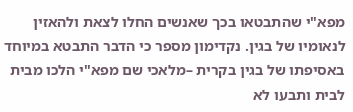מפא"י שהתבטאו בכך שאנשים החלו לצאת ולהאזין לנאומיו של בגין. נקדימון מספר כי הדבר התבטא במיוחד באסיפתו של בגין בקרית –מלאכי שם מפא"י הלכו מבית לבית ותבעו לא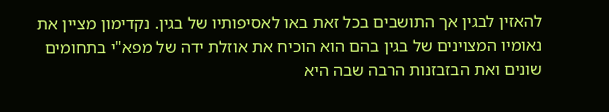להאזין לבגין אך התושבים בכל זאת באו לאסיפותיו של בגין. נקדימון מציין את נאומיו המצוינים של בגין בהם הוא הוכיח את אוזלת ידה של מפא"י בתחומים שונים ואת הבזבזנות הרבה שבה היא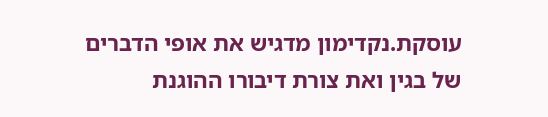עוסקת.נקדימון מדגיש את אופי הדברים של בגין ואת צורת דיבורו ההוגנת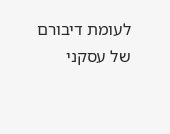לעומת דיבורם של עסקני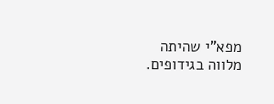מפא"י שהיתה מלווה בגידופים.